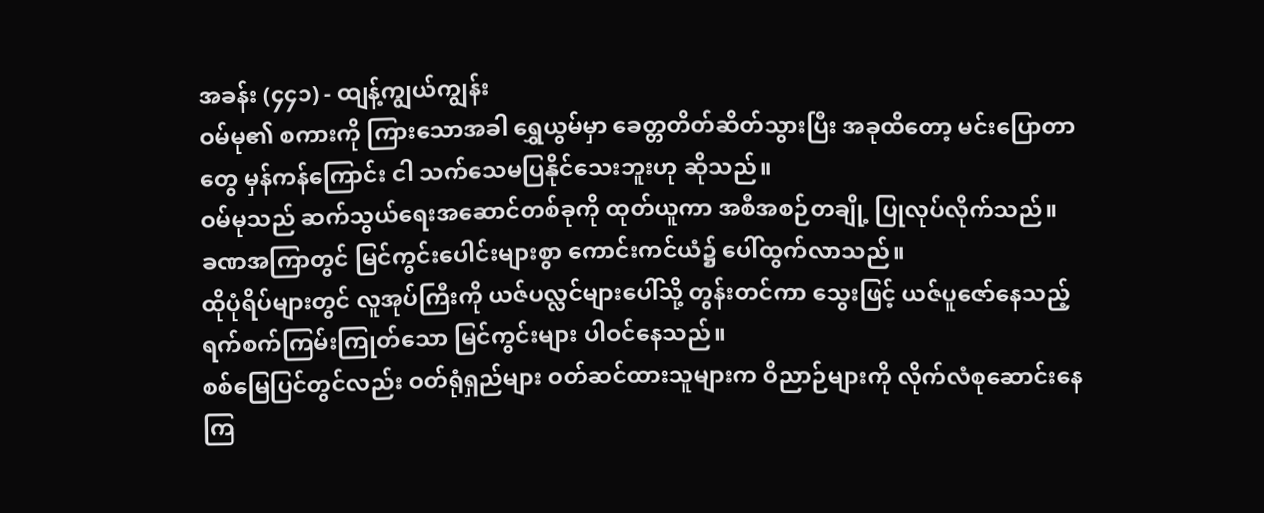အခန်း (၄၄၁) - ထျန့်ကျွယ်ကျွန်း
ဝမ်မု၏ စကားကို ကြားသောအခါ ရွှေယွမ်မှာ ခေတ္တတိတ်ဆိတ်သွားပြီး အခုထိတော့ မင်းပြောတာတွေ မှန်ကန်ကြောင်း ငါ သက်သေမပြနိုင်သေးဘူးဟု ဆိုသည်။
ဝမ်မုသည် ဆက်သွယ်ရေးအဆောင်တစ်ခုကို ထုတ်ယူကာ အစီအစဉ်တချို့ ပြုလုပ်လိုက်သည်။
ခဏအကြာတွင် မြင်ကွင်းပေါင်းများစွာ ကောင်းကင်ယံ၌ ပေါ်ထွက်လာသည်။
ထိုပုံရိပ်များတွင် လူအုပ်ကြီးကို ယဇ်ပလ္လင်များပေါ်သို့ တွန်းတင်ကာ သွေးဖြင့် ယဇ်ပူဇော်နေသည့် ရက်စက်ကြမ်းကြုတ်သော မြင်ကွင်းများ ပါဝင်နေသည်။
စစ်မြေပြင်တွင်လည်း ဝတ်ရုံရှည်များ ဝတ်ဆင်ထားသူများက ဝိညာဉ်များကို လိုက်လံစုဆောင်းနေကြ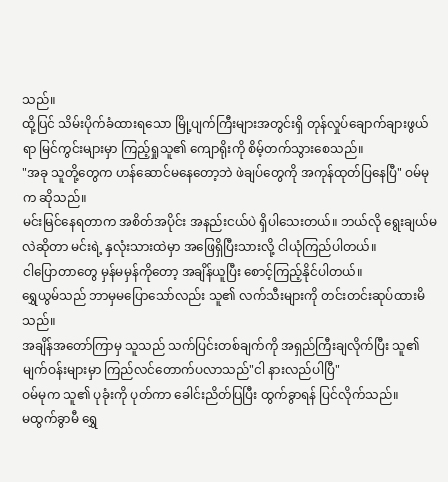သည်။
ထို့ပြင် သိမ်းပိုက်ခံထားရသော မြို့ပျက်ကြီးများအတွင်းရှိ တုန်လှုပ်ချောက်ချားဖွယ်ရာ မြင်ကွင်းများမှာ ကြည့်ရှုသူ၏ ကျောရိုးကို စိမ့်တက်သွားစေသည်။
"အခု သူတို့တွေက ဟန်ဆောင်မနေတော့ဘဲ ဖဲချပ်တွေကို အကုန်ထုတ်ပြနေပြီ" ဝမ်မုက ဆိုသည်။
မင်းမြင်နေရတာက အစိတ်အပိုင်း အနည်းငယ်ပဲ ရှိပါသေးတယ်။ ဘယ်လို ရွေးချယ်မလဲဆိုတာ မင်းရဲ့ နှလုံးသားထဲမှာ အဖြေရှိပြီးသားလို့ ငါယုံကြည်ပါတယ်။
ငါပြောတာတွေ မှန်မမှန်ကိုတော့ အချိန်ယူပြီး စောင့်ကြည့်နိုင်ပါတယ်။
ရွှေယွမ်သည် ဘာမှမပြောသော်လည်း သူ၏ လက်သီးများကို တင်းတင်းဆုပ်ထားမိသည်။
အချိန်အတော်ကြာမှ သူသည် သက်ပြင်းတစ်ချက်ကို အရှည်ကြီးချလိုက်ပြီး သူ၏ မျက်ဝန်းများမှာ ကြည်လင်တောက်ပလာသည်"ငါ နားလည်ပါပြီ"
ဝမ်မုက သူ၏ ပုခုံးကို ပုတ်ကာ ခေါင်းညိတ်ပြပြီး ထွက်ခွာရန် ပြင်လိုက်သည်။
မထွက်ခွာမီ ရွှေ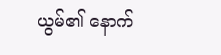ယွမ်၏ နောက်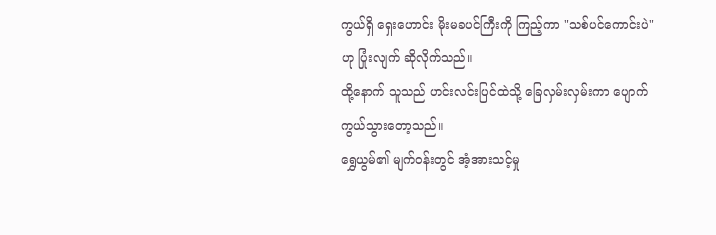ကွယ်ရှိ ရှေးဟောင်း မိုးမခပင်ကြီးကို ကြည့်ကာ "သစ်ပင်ကောင်းပဲ" ဟု ပြုံးလျက် ဆိုလိုက်သည်။
ထို့နောက် သူသည် ဟင်းလင်းပြင်ထဲသို့ ခြေလှမ်းလှမ်းကာ ပျောက်ကွယ်သွားတော့သည်။
ရွှေယွမ်၏ မျက်ဝန်းတွင် အံ့အားသင့်မှု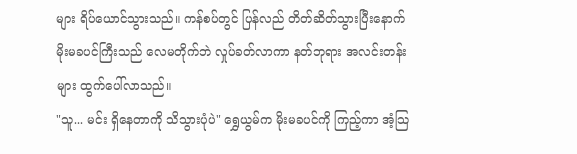များ ရိပ်ယောင်သွားသည်။ ကန်စပ်တွင် ပြန်လည် တိတ်ဆိတ်သွားပြီးနောက် မိုးမခပင်ကြီးသည် လေမတိုက်ဘဲ လှုပ်ခတ်လာကာ နတ်ဘုရား အလင်းတန်းများ ထွက်ပေါ်လာသည်။
"သူ... မင်း ရှိနေတာကို သိသွားပုံပဲ" ရွှေယွမ်က မိုးမခပင်ကို ကြည့်ကာ အံ့သြ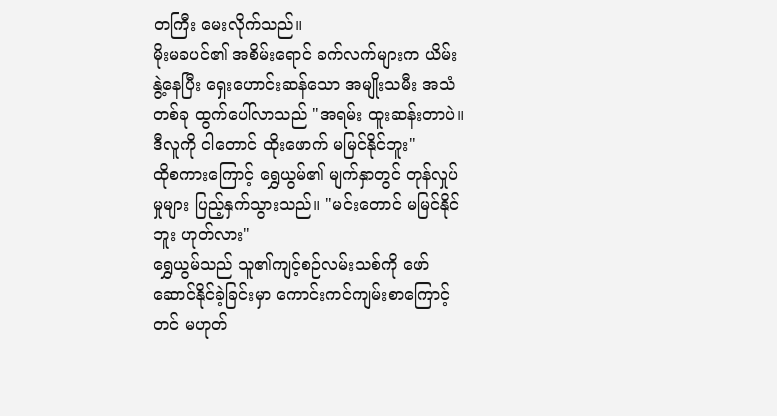တကြီး မေးလိုက်သည်။
မိုးမခပင်၏ အစိမ်းရောင် ခက်လက်များက ယိမ်းနွဲ့နေပြီး ရှေးဟောင်းဆန်သော အမျိုးသမီး အသံတစ်ခု ထွက်ပေါ်လာသည် "အရမ်း ထူးဆန်းတာပဲ။ ဒီလူကို ငါတောင် ထိုးဖောက် မမြင်နိုင်ဘူး"
ထိုစကားကြောင့် ရွှေယွမ်၏ မျက်နှာတွင် တုန်လှုပ်မှုများ ပြည့်နှက်သွားသည်။ "မင်းတောင် မမြင်နိုင်ဘူး ဟုတ်လား"
ရွှေယွမ်သည် သူ၏ကျင့်စဉ်လမ်းသစ်ကို ဖော်ဆောင်နိုင်ခဲ့ခြင်းမှာ ကောင်းကင်ကျမ်းစာကြောင့်တင် မဟုတ်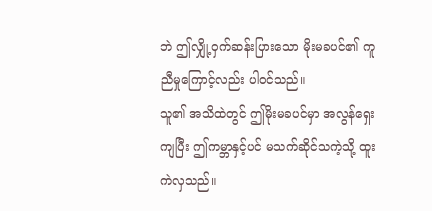ဘဲ ဤလျှို့ဝှက်ဆန်းပြားသော မိုးမခပင်၏ ကူညီမှုကြောင့်လည်း ပါဝင်သည်။
သူ၏ အသိထဲတွင် ဤမိုးမခပင်မှာ အလွန်ရှေးကျပြီး ဤကမ္ဘာနှင့်ပင် မသက်ဆိုင်သကဲ့သို့ ထူးကဲလှသည်။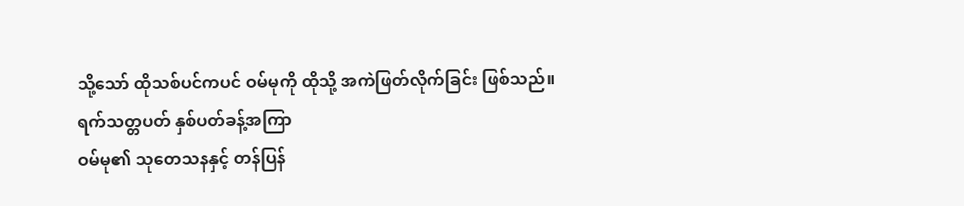သို့သော် ထိုသစ်ပင်ကပင် ဝမ်မုကို ထိုသို့ အကဲဖြတ်လိုက်ခြင်း ဖြစ်သည်။
ရက်သတ္တပတ် နှစ်ပတ်ခန့်အကြာ
ဝမ်မု၏ သုတေသနနှင့် တန်ပြန်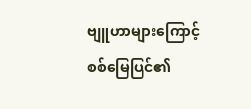ဗျူဟာများကြောင့် စစ်မြေပြင်၏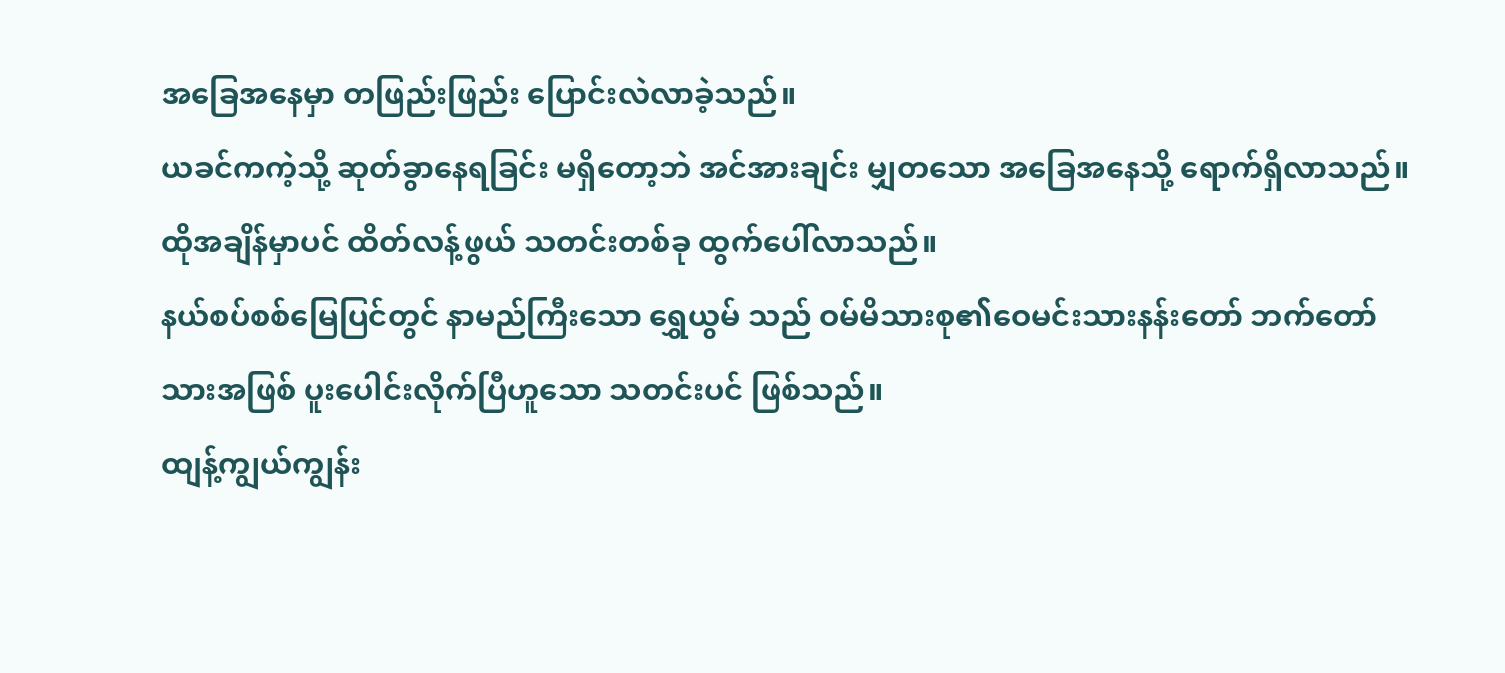အခြေအနေမှာ တဖြည်းဖြည်း ပြောင်းလဲလာခဲ့သည်။
ယခင်ကကဲ့သို့ ဆုတ်ခွာနေရခြင်း မရှိတော့ဘဲ အင်အားချင်း မျှတသော အခြေအနေသို့ ရောက်ရှိလာသည်။
ထိုအချိန်မှာပင် ထိတ်လန့်ဖွယ် သတင်းတစ်ခု ထွက်ပေါ်လာသည်။
နယ်စပ်စစ်မြေပြင်တွင် နာမည်ကြီးသော ရွှေယွမ် သည် ဝမ်မိသားစု၏ဝေမင်းသားနန်းတော် ဘက်တော်သားအဖြစ် ပူးပေါင်းလိုက်ပြီဟူသော သတင်းပင် ဖြစ်သည်။
ထျန့်ကျွယ်ကျွန်း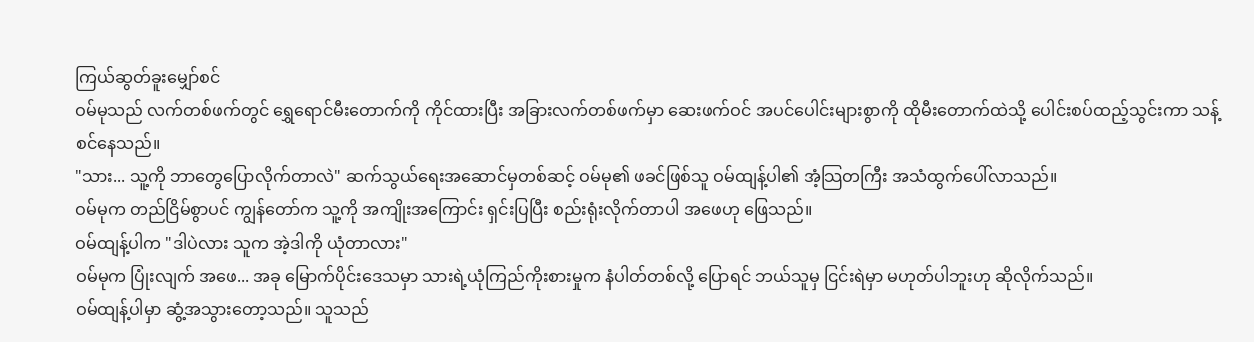ကြယ်ဆွတ်ခူးမျှော်စင်
ဝမ်မုသည် လက်တစ်ဖက်တွင် ရွှေရောင်မီးတောက်ကို ကိုင်ထားပြီး အခြားလက်တစ်ဖက်မှာ ဆေးဖက်ဝင် အပင်ပေါင်းများစွာကို ထိုမီးတောက်ထဲသို့ ပေါင်းစပ်ထည့်သွင်းကာ သန့်စင်နေသည်။
"သား... သူ့ကို ဘာတွေပြောလိုက်တာလဲ" ဆက်သွယ်ရေးအဆောင်မှတစ်ဆင့် ဝမ်မု၏ ဖခင်ဖြစ်သူ ဝမ်ထျန့်ပါ၏ အံ့သြတကြီး အသံထွက်ပေါ်လာသည်။
ဝမ်မုက တည်ငြိမ်စွာပင် ကျွန်တော်က သူ့ကို အကျိုးအကြောင်း ရှင်းပြပြီး စည်းရုံးလိုက်တာပါ အဖေဟု ဖြေသည်။
ဝမ်ထျန့်ပါက "ဒါပဲလား သူက အဲ့ဒါကို ယုံတာလား"
ဝမ်မုက ပြုံးလျက် အဖေ... အခု မြောက်ပိုင်းဒေသမှာ သားရဲ့ယုံကြည်ကိုးစားမှုက နံပါတ်တစ်လို့ ပြောရင် ဘယ်သူမှ ငြင်းရဲမှာ မဟုတ်ပါဘူးဟု ဆိုလိုက်သည်။
ဝမ်ထျန့်ပါမှာ ဆွံ့အသွားတော့သည်။ သူသည်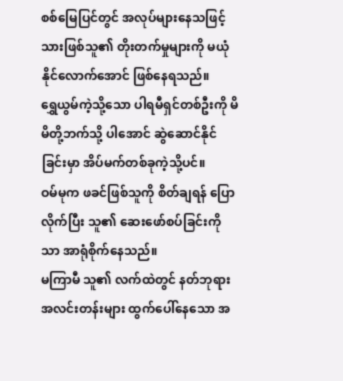စစ်မြေပြင်တွင် အလုပ်များနေသဖြင့် သားဖြစ်သူ၏ တိုးတက်မှုများကို မယုံနိုင်လောက်အောင် ဖြစ်နေရသည်။
ရွှေယွမ်ကဲ့သို့သော ပါရမီရှင်တစ်ဦးကို မိမိတို့ဘက်သို့ ပါအောင် ဆွဲဆောင်နိုင်ခြင်းမှာ အိပ်မက်တစ်ခုကဲ့သို့ပင်။
ဝမ်မုက ဖခင်ဖြစ်သူကို စိတ်ချရန် ပြောလိုက်ပြီး သူ၏ ဆေးဖော်စပ်ခြင်းကိုသာ အာရုံစိုက်နေသည်။
မကြာမီ သူ၏ လက်ထဲတွင် နတ်ဘုရား အလင်းတန်းများ ထွက်ပေါ်နေသော အ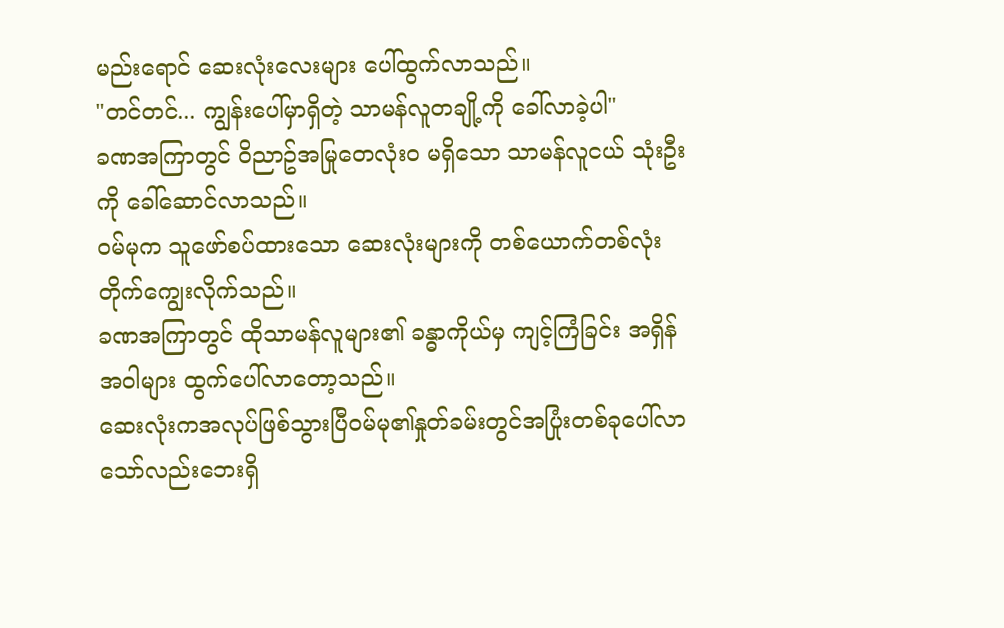မည်းရောင် ဆေးလုံးလေးများ ပေါ်ထွက်လာသည်။
"တင်တင်... ကျွန်းပေါ်မှာရှိတဲ့ သာမန်လူတချို့ကို ခေါ်လာခဲ့ပါ"
ခဏအကြာတွင် ဝိညာဥ်အမြုတေလုံးဝ မရှိသော သာမန်လူငယ် သုံးဦးကို ခေါ်ဆောင်လာသည်။
ဝမ်မုက သူဖော်စပ်ထားသော ဆေးလုံးများကို တစ်ယောက်တစ်လုံး တိုက်ကျွေးလိုက်သည်။
ခဏအကြာတွင် ထိုသာမန်လူများ၏ ခန္ဓာကိုယ်မှ ကျင့်ကြံခြင်း အရှိန်အဝါများ ထွက်ပေါ်လာတော့သည်။
ဆေးလုံးကအလုပ်ဖြစ်သွားပြီဝမ်မု၏နှုတ်ခမ်းတွင်အပြုံးတစ်ခုပေါ်လာသော်လည်းဘေးရှိ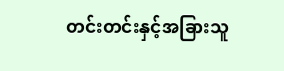တင်းတင်းနှင့်အခြားသူ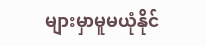များမှာမူမယုံနိုင်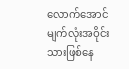လောက်အောင်မျက်လုံးအဝိုင်းသားဖြစ်နေ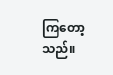ကြတော့သည်။